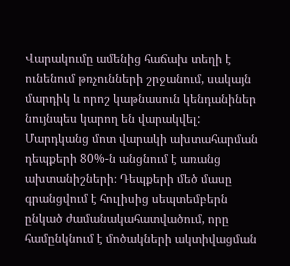Վարակումը ամենից հաճախ տեղի է ունենում թռչունների շրջանում, սակայն մարդիկ և որոշ կաթնասուն կենդանիներ նույնպես կարող են վարակվել: Մարդկանց մոտ վարակի ախտահարման դեպքերի 80%-ն անցնում է առանց ախտանիշների։ Դեպքերի մեծ մասը գրանցվում է հուլիսից սեպտեմբերն ընկած ժամանակահատվածում, որը համընկնում է մոծակների ակտիվացման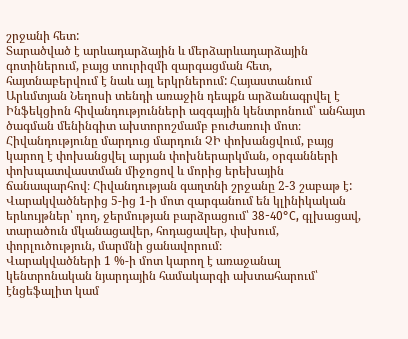շրջանի հետ:
Տարածված է արևադարձային և մերձարևադարձային գոտիներում, բայց տուրիզմի զարգացման հետ, հայտնաբերվում է նաև այլ երկրներում: Հայաստանում Արևմտյան Նեղոսի տենդի առաջին դեպքն արձանագրվել է Ինֆեկցիոն հիվանդությունների ազգային կենտրոնում՝ անհայտ ծագման մենինգիտ ախտորոշմամբ բուժառուի մոտ։
Հիվանդությունը մարդուց մարդուն ՉԻ փոխանցվում, բայց կարող է փոխանցվել արյան փոխներարկման, օրգանների փոխպատվաստման միջոցով և մորից երեխային ճանապարհով։ Հիվանդության գաղտնի շրջանը 2-3 շաբաթ է:
Վարակվածներից 5-ից 1-ի մոտ զարգանում են կլինիկական երևույթներ՝ դող, ջերմության բարձրացում՝ 38-40°С, գլխացավ, տարածուն մկանացավեր, հոդացավեր, փսխում, փորլուծություն, մարմնի ցանավորում։
Վարակվածների 1 %-ի մոտ կարող է առաջանալ կենտրոնական նյարդային համակարգի ախտահարում՝ էնցեֆալիտ կամ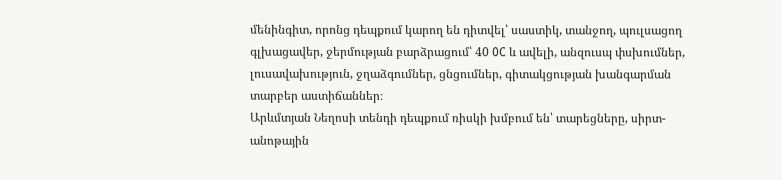մենինգիտ, որոնց դեպքում կարող են դիտվել՝ սաստիկ, տանջող, պուլսացող գլխացավեր, ջերմության բարձրացում՝ 40 0C և ավելի, անզուսպ փսխումներ, լուսավախություն, ջղաձգումներ, ցնցումներ, գիտակցության խանգարման տարբեր աստիճաններ։
Արևմտյան Նեղոսի տենդի դեպքում ռիսկի խմբում են՝ տարեցները, սիրտ-անոթային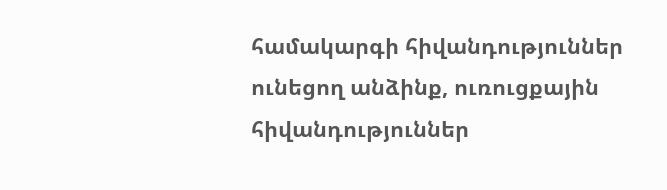համակարգի հիվանդություններ ունեցող անձինք, ուռուցքային հիվանդություններ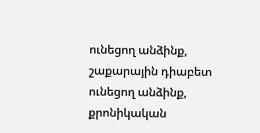ունեցող անձինք, շաքարային դիաբետ ունեցող անձինք, քրոնիկական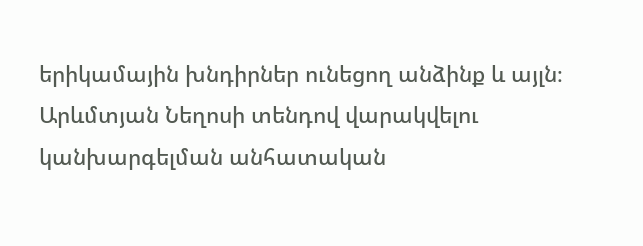երիկամային խնդիրներ ունեցող անձինք և այլն։
Արևմտյան Նեղոսի տենդով վարակվելու կանխարգելման անհատական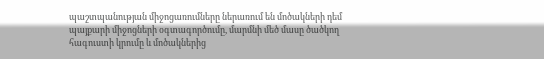պաշտպանության միջոցառումները ներառում են մոծակների դեմ պայքարի միջոցների օգտագործումը, մարմնի մեծ մասը ծածկող հագուստի կրումը և մոծակներից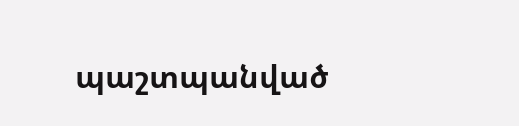պաշտպանված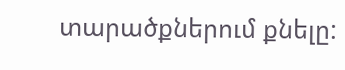տարածքներում քնելը: